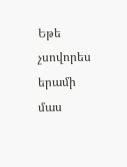Եթե չսովորես երամի մաս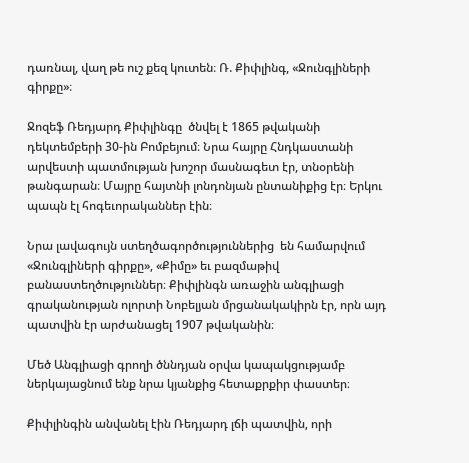դառնալ, վաղ թե ուշ քեզ կուտեն։ Ռ. Քիփլինգ, «Ջունգլիների գիրքը»։

Ջոզեֆ Ռեդյարդ Քիփլինգը  ծնվել է 1865 թվականի դեկտեմբերի 30-ին Բոմբեյում։ Նրա հայրը Հնդկաստանի արվեստի պատմության խոշոր մասնագետ էր, տնօրենի թանգարան։ Մայրը հայտնի լոնդոնյան ընտանիքից էր։ Երկու պապն էլ հոգեւորականներ էին։

Նրա լավագույն ստեղծագործություններից  են համարվում «Ջունգլիների գիրքը», «Քիմը» եւ բազմաթիվ բանաստեղծություններ։ Քիփլինգն առաջին անգլիացի գրականության ոլորտի Նոբելյան մրցանակակիրն էր, որն այդ պատվին էր արժանացել 1907 թվականին։

Մեծ Անգլիացի գրողի ծննդյան օրվա կապակցությամբ ներկայացնում ենք նրա կյանքից հետաքրքիր փաստեր։

Քիփլինգին անվանել էին Ռեդյարդ լճի պատվին, որի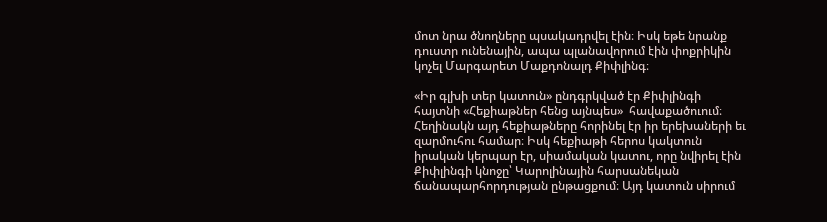մոտ նրա ծնողները պսակադրվել էին։ Իսկ եթե նրանք դուստր ունենային, ապա պլանավորում էին փոքրիկին կոչել Մարգարետ Մաքդոնալդ Քիփլինգ։

«Իր գլխի տեր կատուն» ընդգրկված էր Քիփլինգի հայտնի «Հեքիաթներ հենց այնպես»  հավաքածուում։ Հեղինակն այդ հեքիաթները հորինել էր իր երեխաների եւ զարմուհու համար։ Իսկ հեքիաթի հերոս կակտուն իրական կերպար էր, սիամական կատու, որը նվիրել էին Քիփլինգի կնոջը՝ Կարոլինային հարսանեկան ճանապարհորդության ընթացքում։ Այդ կատուն սիրում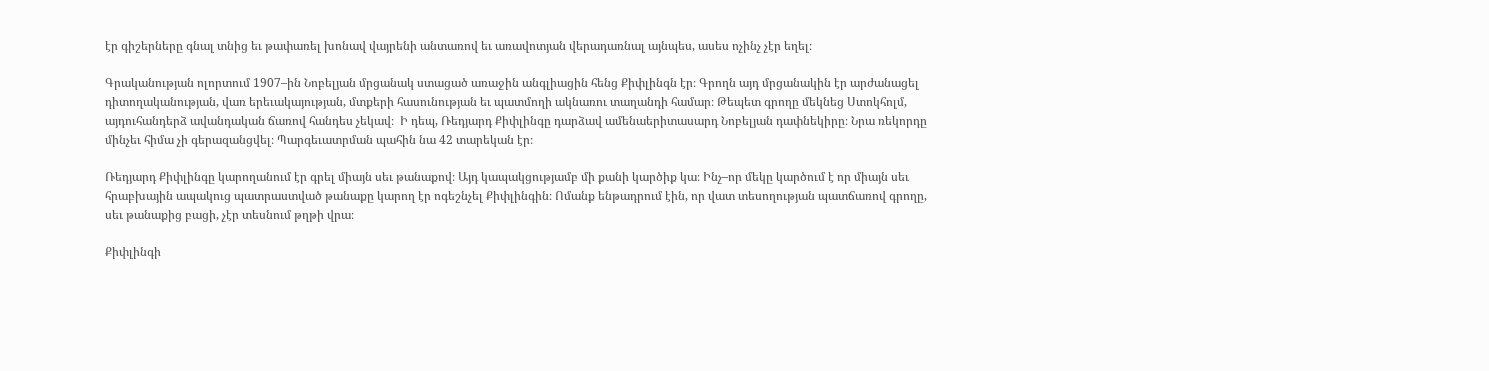էր գիշերները գնալ տնից եւ թափառել խոնավ վայրենի անտառով եւ առավոտյան վերադառնալ այնպես, ասես ոչինչ չէր եղել։

Գրականության ոլորտում 1907–ին Նոբելյան մրցանակ ստացած առաջին անգլիացին հենց Քիփլինգն էր։ Գրողն այդ մրցանակին էր արժանացել դիտողականության, վառ երեւակայության, մտքերի հասունության եւ պատմողի ակնառու տաղանդի համար։ Թեպետ գրողը մեկնեց Ստոկհոլմ, այդուհանդերձ ավանդական ճառով հանդես չեկավ։  Ի դեպ, Ռեդյարդ Քիփլինգը դարձավ ամենաերիտասարդ Նոբելյան դափնեկիրը։ Նրա ռեկորդը մինչեւ հիմա չի գերազանցվել։ Պարգեւատրման պահին նա 42 տարեկան էր։

Ռեդյարդ Քիփլինգը կարողանում էր գրել միայն սեւ թանաքով։ Այդ կապակցությամբ մի քանի կարծիք կա։ Ինչ–որ մեկը կարծում է որ միայն սեւ հրաբխային ապակուց պատրաստված թանաքը կարող էր ոգեշնչել Քիփլինգին։ Ոմանք ենթադրում էին, որ վատ տեսողության պատճառով գրողը, սեւ թանաքից բացի, չէր տեսնում թղթի վրա։

Քիփլինգի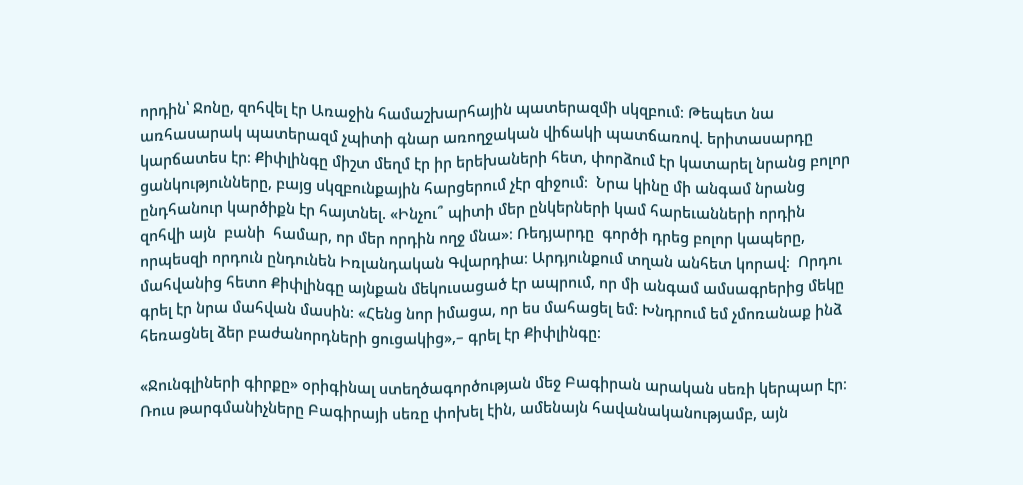որդին՝ Ջոնը, զոհվել էր Առաջին համաշխարհային պատերազմի սկզբում։ Թեպետ նա առհասարակ պատերազմ չպիտի գնար առողջական վիճակի պատճառով. երիտասարդը կարճատես էր։ Քիփլինգը միշտ մեղմ էր իր երեխաների հետ, փորձում էր կատարել նրանց բոլոր ցանկությունները, բայց սկզբունքային հարցերում չէր զիջում։  Նրա կինը մի անգամ նրանց ընդհանուր կարծիքն էր հայտնել. «Ինչու՞ պիտի մեր ընկերների կամ հարեւանների որդին զոհվի այն  բանի  համար, որ մեր որդին ողջ մնա»։ Ռեդյարդը  գործի դրեց բոլոր կապերը, որպեսզի որդուն ընդունեն Իռլանդական Գվարդիա։ Արդյունքում տղան անհետ կորավ։  Որդու մահվանից հետո Քիփլինգը այնքան մեկուսացած էր ապրում, որ մի անգամ ամսագրերից մեկը գրել էր նրա մահվան մասին։ «Հենց նոր իմացա, որ ես մահացել եմ։ Խնդրում եմ չմոռանաք ինձ հեռացնել ձեր բաժանորդների ցուցակից»,– գրել էր Քիփլինգը։

«Ջունգլիների գիրքը» օրիգինալ ստեղծագործության մեջ Բագիրան արական սեռի կերպար էր։ Ռուս թարգմանիչները Բագիրայի սեռը փոխել էին, ամենայն հավանականությամբ, այն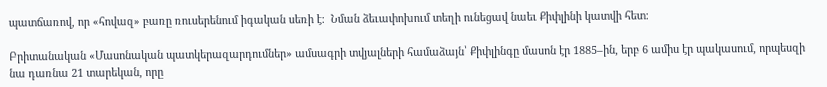պատճառով, որ «հովազ» բառը ռուսերենում իգական սեռի է։  Նման ձեւափոխում տեղի ունեցավ նաեւ Քիփլինի կատվի հետ։

Բրիտանական «Մասոնական պատկերազարդումներ» ամսագրի տվյալների համաձայն՝ Քիփլինգը մասոն էր 1885–ին, երբ 6 ամիս էր պակասում, որպեսզի նա դառնա 21 տարեկան, որը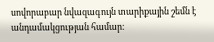սովորաբար նվազագույն տարիքային շեմն է անդամակցության համար։